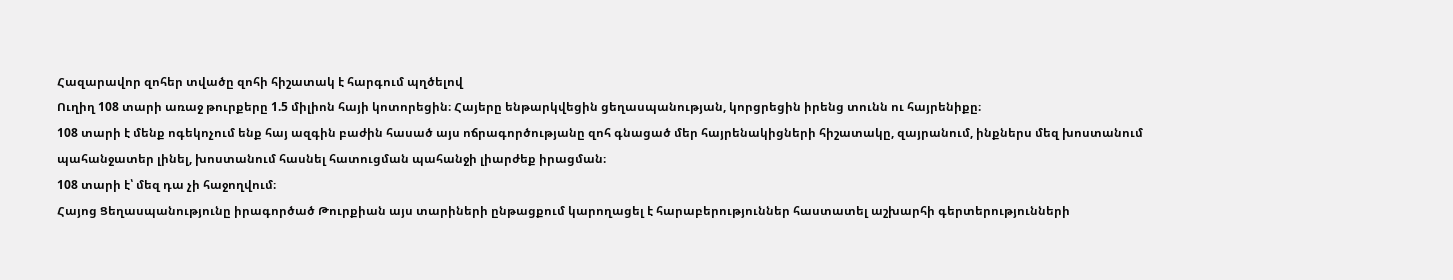Հազարավոր զոհեր տվածը զոհի հիշատակ է հարգում պղծելով
Ուղիղ 108 տարի առաջ թուրքերը 1.5 միլիոն հայի կոտորեցին։ Հայերը ենթարկվեցին ցեղասպանության, կորցրեցին իրենց տունն ու հայրենիքը։
108 տարի է մենք ոգեկոչում ենք հայ ազգին բաժին հասած այս ոճրագործությանը զոհ գնացած մեր հայրենակիցների հիշատակը, զայրանում, ինքներս մեզ խոստանում պահանջատեր լինել, խոստանում հասնել հատուցման պահանջի լիարժեք իրացման։
108 տարի է՝ մեզ դա չի հաջողվում։
Հայոց Ցեղասպանությունը իրագործած Թուրքիան այս տարիների ընթացքում կարողացել է հարաբերություններ հաստատել աշխարհի գերտերությունների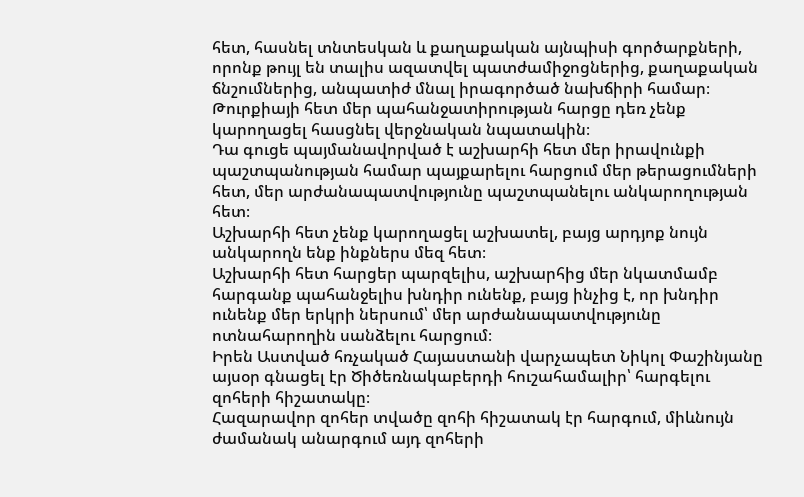հետ, հասնել տնտեսկան և քաղաքական այնպիսի գործարքների, որոնք թույլ են տալիս ազատվել պատժամիջոցներից, քաղաքական ճնշումներից, անպատիժ մնալ իրագործած նախճիրի համար։
Թուրքիայի հետ մեր պահանջատիրության հարցը դեռ չենք կարողացել հասցնել վերջնական նպատակին։
Դա գուցե պայմանավորված է աշխարհի հետ մեր իրավունքի պաշտպանության համար պայքարելու հարցում մեր թերացումների հետ, մեր արժանապատվությունը պաշտպանելու անկարողության հետ։
Աշխարհի հետ չենք կարողացել աշխատել, բայց արդյոք նույն անկարողն ենք ինքներս մեզ հետ։
Աշխարհի հետ հարցեր պարզելիս, աշխարհից մեր նկատմամբ հարգանք պահանջելիս խնդիր ունենք, բայց ինչից է, որ խնդիր ունենք մեր երկրի ներսում՝ մեր արժանապատվությունը ոտնահարողին սանձելու հարցում։
Իրեն Աստված հռչակած Հայաստանի վարչապետ Նիկոլ Փաշինյանը այսօր գնացել էր Ծիծեռնակաբերդի հուշահամալիր՝ հարգելու զոհերի հիշատակը։
Հազարավոր զոհեր տվածը զոհի հիշատակ էր հարգում, միևնույն ժամանակ անարգում այդ զոհերի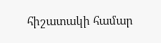հիշատակի համար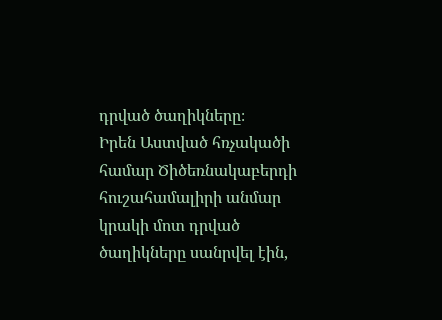դրված ծաղիկները։
Իրեն Աստված հռչակածի համար Ծիծեռնակաբերդի հուշահամալիրի անմար կրակի մոտ դրված ծաղիկները սանրվել էին,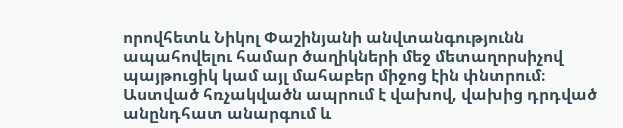որովհետև Նիկոլ Փաշինյանի անվտանգությունն ապահովելու համար ծաղիկների մեջ մետաղորսիչով պայթուցիկ կամ այլ մահաբեր միջոց էին փնտրում։
Աստված հռչակվածն ապրում է վախով, վախից դրդված անընդհատ անարգում և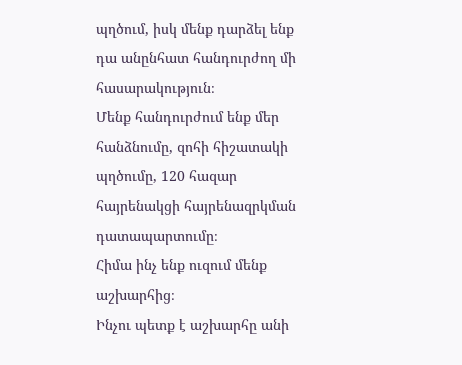պղծում, իսկ մենք դարձել ենք դա անընհատ հանդուրժող մի հասարակություն։
Մենք հանդուրժում ենք մեր հանձնումը, զոհի հիշատակի պղծումը, 120 հազար հայրենակցի հայրենազրկման դատապարտումը։
Հիմա ինչ ենք ուզում մենք աշխարհից։
Ինչու պետք է աշխարհը անի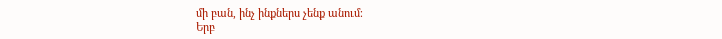մի բան, ինչ ինքներս չենք անում։
Երբ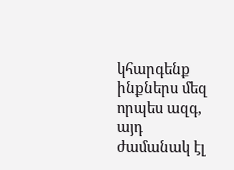կհարգենք ինքներս մեզ որպես ազգ, այդ ժամանակ էլ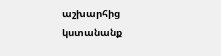աշխարհից կստանանք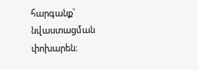հարգանք՝ նվաստացման փոխարեն։